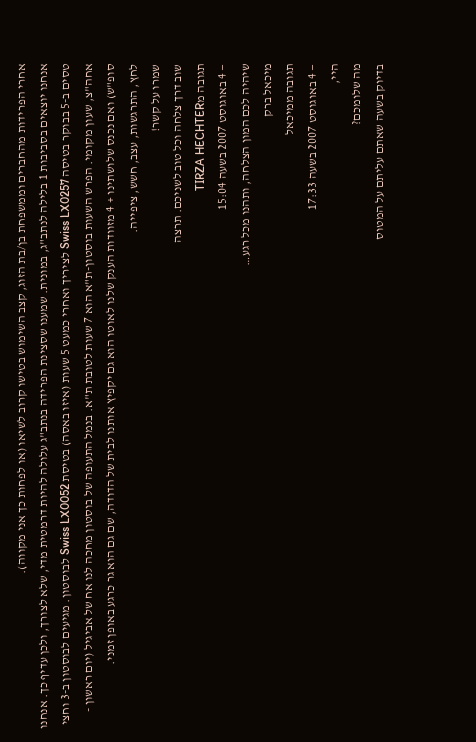אחרי הפרידות מהחברים וממשפחת בן/בת הזוג, קצב השימוש בטישו קרוב לשיאו (או לפחות כך אני מקווה).
אנחנו יוצאים בסביבות 1 בלילה לנתב"ג, במונית. שמענו שסצינת הפרידה בנתב"ג עלולה להיות דרמטית מדי, שלא לצורך, ולכן עדיף כך. אנחנו טסים ב-5 בבוקר בטיסה Swiss LX0257 לציריך ואחרי כמעט 5 שעות (איזו באסה) בטיסת Swiss LX0052 לבוסטון. מגיעים לבוסטון ב-3 וחצי אחה"צ, שעון מקומי. הפרש השעות בוסטון-ת"א הוא 7 שעות לטובת ת"א. בנמל התעופה של בוסטון מחכה לנו אח של אביגיל (יום ראשון - סופ"ש) ואם נכנס שלושתינו + 4 מזוודות הענק שלנו לאוטו הוא גם יקפיץ אותנו לבית של הדודה, שם גם הוא גר כרגע באופן זמני.
לחץ, התרגשות, עצב, חשש, ציפייה.
שמרו על קשר!
שוב דרך צלחה וכל טוב לשניכם. תרצה
תגובה מTIRZA HECHTER
— 4 באוגוסט 2007 בשעה 15:04
שיהיה לכם המון הצלחה, ותהנו מכל רגע…
מיכאל ברק
תגובה ממיכאל
— 4 באוגוסט 2007 בשעה 17:33
היי,
מה שלומכם?
בדיוק בשעה שאתם עליתם על המטוס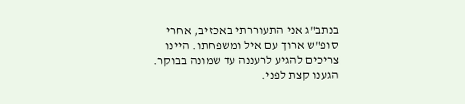בנתב"ג אני התעוררתי באכזיב, אחרי סופ"ש ארוך עם איל ומשפחתו. היינו צריכים להגיע לרעננה עד שמונה בבוקר. הגענו קצת לפני.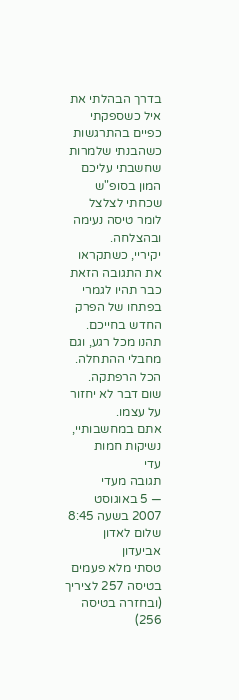בדרך הבהלתי את איל כשספקתי כפיים בהתרגשות כשהבנתי שלמרות שחשבתי עליכם המון בסופ"ש שכחתי לצלצל לומר טיסה נעימה ובהצלחה.
יקיריי, כשתקראו את התגובה הזאת כבר תהיו לגמרי בפתחו של הפרק החדש בחייכם. תהנו מכל רגע, וגם מחבלי ההתחלה. הכל הרפתקה. שום דבר לא יחזור על עצמו.
אתם במחשבותיי, נשיקות חמות
עדי
תגובה מעדי
— 5 באוגוסט 2007 בשעה 8:45
שלום לאדון אביעדון
טסתי מלא פעמים בטיסה 257 לציריך (ובחזרה בטיסה 256)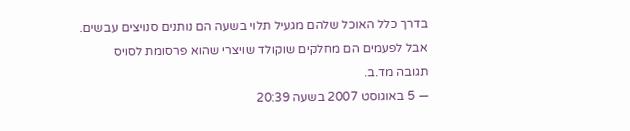בדרך כלל האוכל שלהם מגעיל תלוי בשעה הם נותנים סנויצים עבשים.
אבל לפעמים הם מחלקים שוקולד שויצרי שהוא פרסומת לסויס
תגובה מד.ב.
— 5 באוגוסט 2007 בשעה 20:39